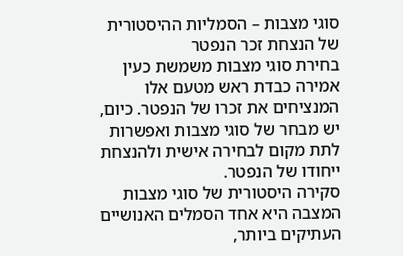סוגי מצבות – הסמליות ההיסטורית של הנצחת זכר הנפטר
בחירת סוגי מצבות משמשת כעין אמירה כבדת ראש מטעם אלו המנציחים את זכרו של הנפטר. כיום, יש מבחר של סוגי מצבות ואפשרות לתת מקום לבחירה אישית ולהנצחת ייחודו של הנפטר.
סקירה היסטורית של סוגי מצבות
המצבה היא אחד הסמלים האנושיים העתיקים ביותר,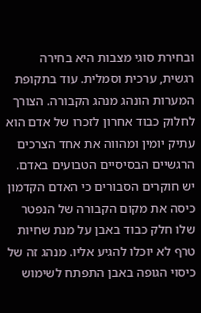ובחירת סוגי מצבות היא בחירה רגשית, ערכית וסמלית. עוד בתקופת המערות הונהג מנהג הקבורה. הצורך לחלוק כבוד אחרון לזכרו של אדם הוא עתיק יומין ומהווה את אחד הצרכים הרגשיים הבסיסיים הטבועים באדם. יש חוקרים הסבורים כי האדם הקדמון כיסה את מקום הקבורה של הנפטר שלו חלק כבוד באבן על מנת שחיות טרף לא יוכלו להגיע אליו. מנהג זה של כיסוי הגופה באבן התפתח לשימוש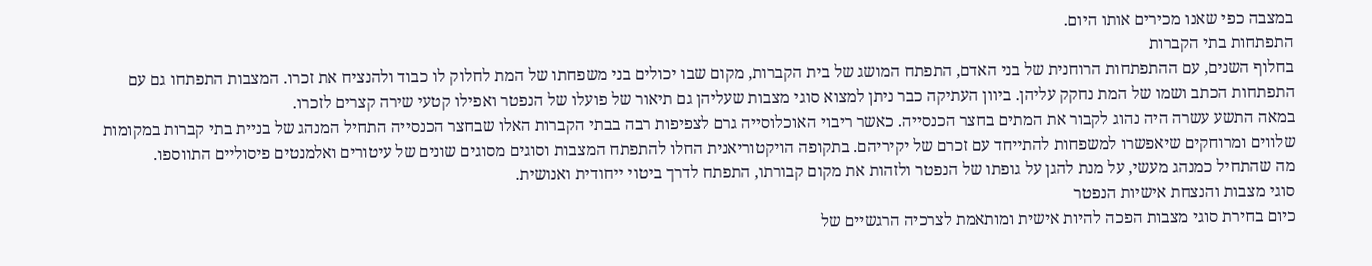במצבה כפי שאנו מכירים אותו היום.
התפתחות בתי הקברות
בחלוף השנים, עם ההתפתחות הרוחנית של בני האדם, התפתח המושג של בית הקברות, מקום שבו יכולים בני משפחתו של המת לחלוק לו כבוד ולהנציח את זכרו. המצבות התפתחו גם עם התפתחות הכתב ושמו של המת נחקק עליהן. ביוון העתיקה כבר ניתן למצוא סוגי מצבות שעליהן גם תיאור של פועלו של הנפטר ואפילו קטעי שירה קצרים לזכרו.
במאה התשע עשרה היה נהוג לקבור את המתים בחצר הכנסייה. כאשר ריבוי האוכלוסייה גרם לצפיפות רבה בבתי הקברות האלו שבחצר הכנסייה התחיל המנהג של בניית בתי קברות במקומות שלווים ומרוחקים שיאפשרו למשפחות להתייחד עם זכרם של יקיריהם. בתקופה הויקטוריאנית החלו להתפתח המצבות וסוגים מסוגים שונים של עיטורים ואלמנטים פיסוליים התווספו.
מה שהתחיל כמנהג מעשי, על מנת להגן על גופתו של הנפטר ולזהות את מקום קבורתו, התפתח לדרך ביטוי ייחודית ואנושית.
סוגי מצבות והנצחת אישיות הנפטר
כיום בחירת סוגי מצבות הפכה להיות אישית ומותאמת לצרכיה הרגשיים של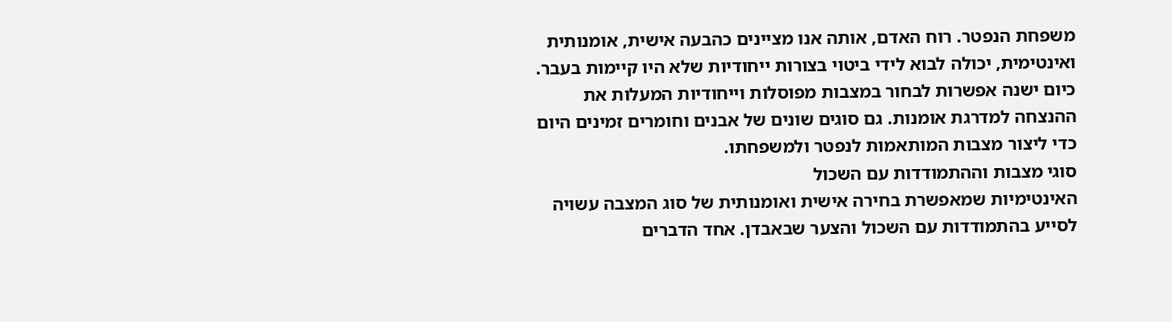משפחת הנפטר. רוח האדם, אותה אנו מציינים כהבעה אישית, אומנותית ואינטימית, יכולה לבוא לידי ביטוי בצורות ייחודיות שלא היו קיימות בעבר. כיום ישנה אפשרות לבחור במצבות מפוסלות וייחודיות המעלות את ההנצחה למדרגת אומנות. גם סוגים שונים של אבנים וחומרים זמינים היום כדי ליצור מצבות המותאמות לנפטר ולמשפחתו.
סוגי מצבות וההתמודדות עם השכול
האינטימיות שמאפשרת בחירה אישית ואומנותית של סוג המצבה עשויה לסייע בהתמודדות עם השכול והצער שבאבדן. אחד הדברים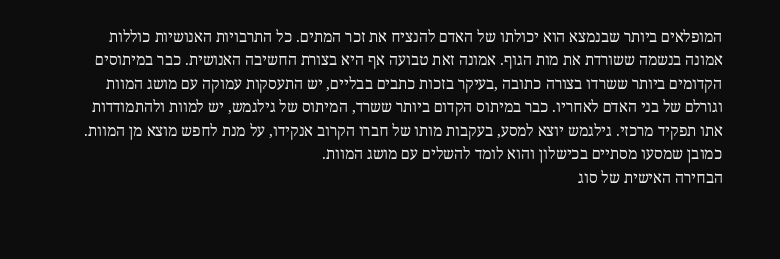המופלאים ביותר שבנמצא הוא יכולתו של האדם להנציח את זכר המתים. כל התרבויות האנושיות כוללות אמונה בנשמה ששורדת את מות הגוף. אמונה זאת טבועה אף היא בצורת החשיבה האנושית. כבר במיתוסים הקדומים ביותר ששרדו בצורה כתובה ,בעיקר בזכות כתבים בבליים, יש התעסקות עמוקה עם מושג המוות וגורלם של בני האדם לאחריו. כבר במיתוס הקדום ביותר ששרד, המיתוס של גילגמש, יש למוות ולהתמודדות אתו תפקיד מרכזי. גילגמש יוצא למסע, בעקבות מותו של חברו הקרוב אנקידו, על מנת לחפש מוצא מן המוות. כמובן שמסעו מסתיים בכישלון והוא לומד להשלים עם מושג המוות.
הבחירה האישית של סוג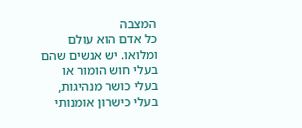המצבה
כל אדם הוא עולם ומלואו. יש אנשים שהם בעלי חוש הומור או בעלי כושר מנהיגות, בעלי כישרון אומנותי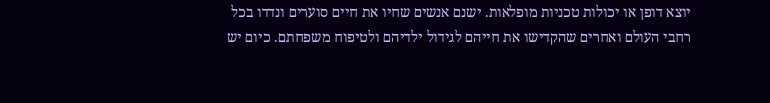יוצא דופן או יכולות טכניות מופלאות. ישנם אנשים שחיו את חיים סוערים ונדדו בכל רחבי העולם ואחרים שהקדישו את חייהם לגידול ילדיהם ולטיפוח משפחתם. כיום יש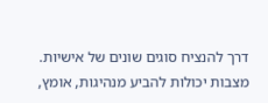דרך להנציח סוגים שונים של אישיות. מצבות יכולות להביע מנהיגות, אומץ,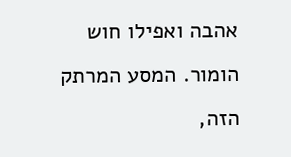אהבה ואפילו חוש הומור. המסע המרתק הזה,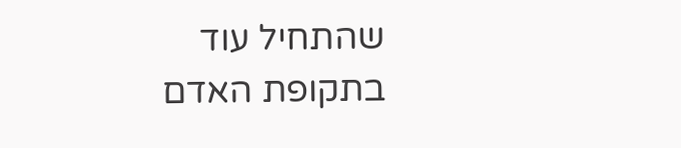שהתחיל עוד בתקופת האדם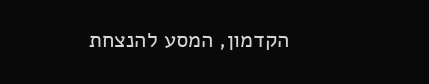הקדמון, המסע להנצחת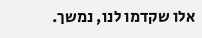אלו שקדמו לנו, נמשך.